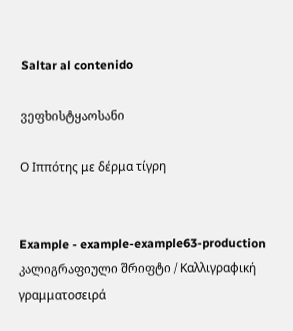Saltar al contenido

ვეფხისტყაოსანი

Ο Ιππότης με δέρμα τίγρη


Example - example-example63-production კალიგრაფიული შრიფტი / Καλλιγραφική γραμματοσειρά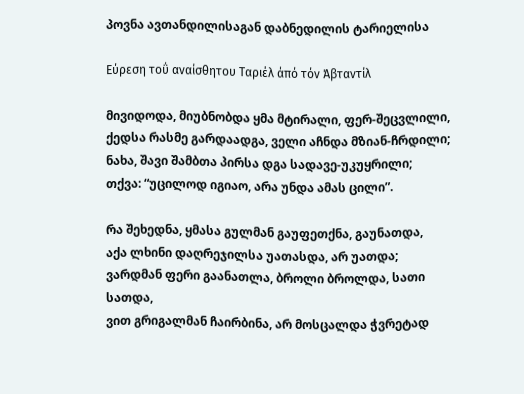პოვნა ავთანდილისაგან დაბნედილის ტარიელისა

Εύρεση τοΰ αναίσθητου Ταριέλ άπό τόν Άβταντίλ

მივიდოდა, მიუბნობდა ყმა მტირალი, ფერ-შეცვლილი,
ქედსა რასმე გარდაადგა, ველი აჩნდა მზიან-ჩრდილი;
ნახა, შავი შამბთა პირსა დგა სადავე-უკუყრილი;
თქვა: “უცილოდ იგიაო, არა უნდა ამას ცილი”.

რა შეხედნა, ყმასა გულმან გაუფეთქნა, გაუნათდა,
აქა ლხინი დაღრეჯილსა უათასდა, არ უათდა;
ვარდმან ფერი გაანათლა, ბროლი ბროლდა, სათი სათდა,
ვით გრიგალმან ჩაირბინა, არ მოსცალდა ჭვრეტად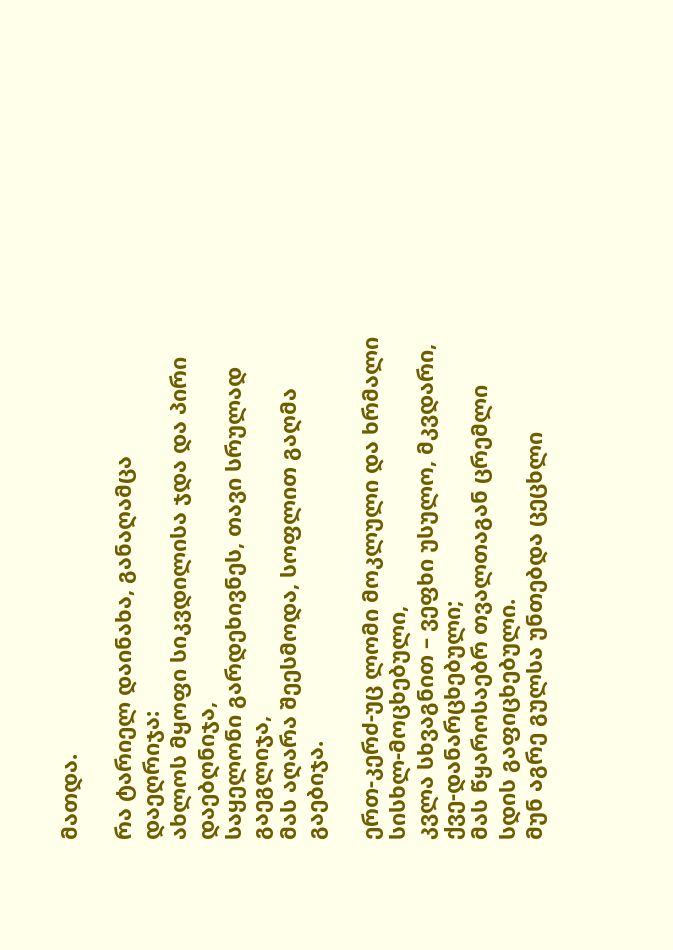მათდა.

რა ტარიელ დაინახა, განაღამცა დაეღრიჯა:
ახლოს მყოფი სიკვდილისა ჯდა და პირი დაებღნიჯა,
საყელონი გარდეხივნეს, თავი სრულად გაეგლიჯა,
მას აღარა შეესმოდა, სოფლით გაღმა გაებიჯა.

ერთ-კერძ-უც ლომი მოკლული და ხრმალი სისხლ-მოცხებული,
კვლა სხვაგნით – ვეფხი უსულო, მკვდარი, ქვე-დანარცხებული;
მას წყაროსაებრ თვალთაგან ცრემლი სდის გაფიცხებული.
მუნ აგრე გულსა უნთებდა ცეცხლი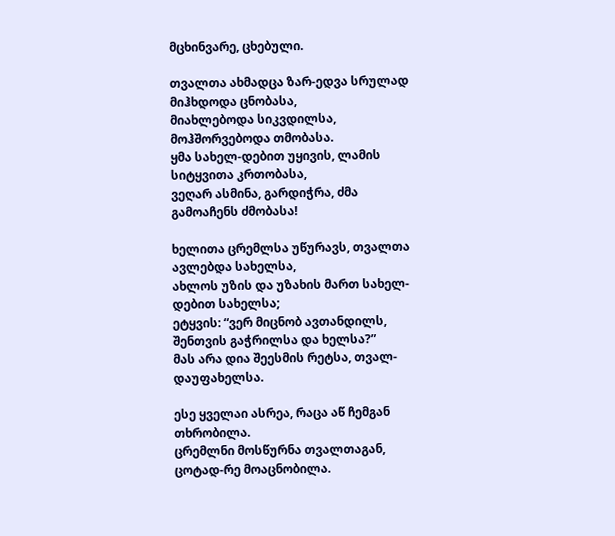მცხინვარე, ცხებული.

თვალთა ახმადცა ზარ-ედვა სრულად მიჰხდოდა ცნობასა,
მიახლებოდა სიკვდილსა, მოჰშორვებოდა თმობასა.
ყმა სახელ-დებით უყივის, ლამის სიტყვითა კრთობასა,
ვეღარ ასმინა, გარდიჭრა, ძმა გამოაჩენს ძმობასა!

ხელითა ცრემლსა უწურავს, თვალთა ავლებდა სახელსა,
ახლოს უზის და უზახის მართ სახელ-დებით სახელსა;
ეტყვის: “ვერ მიცნობ ავთანდილს, შენთვის გაჭრილსა და ხელსა?”
მას არა დია შეესმის რეტსა, თვალ-დაუფახელსა.

ესე ყველაი ასრეა, რაცა აწ ჩემგან თხრობილა.
ცრემლნი მოსწურნა თვალთაგან, ცოტად-რე მოაცნობილა.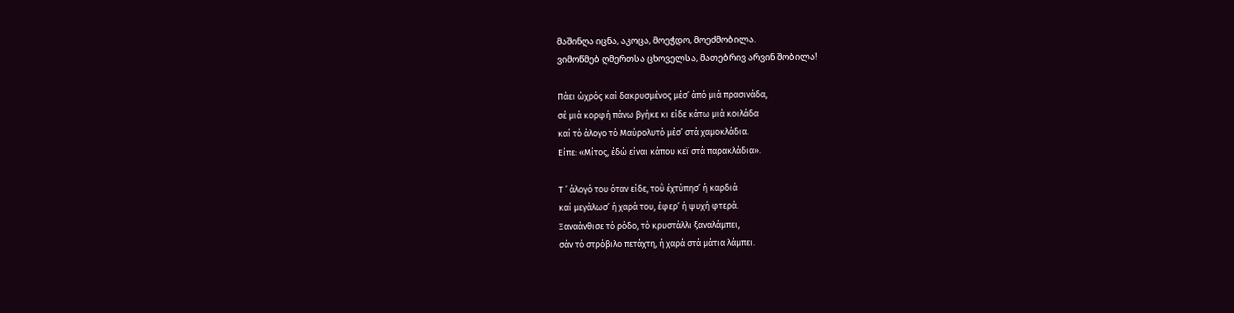მაშინღა იცნა, აკოცა, მოეჭდო, მოეძმობილა.
ვიმოწმებ ღმერთსა ცხოველსა, მათებრივ არვინ შობილა!

Πάει ώχρός καί δακρυσμένος μέσ’ άπό μιά πρασινάδα,
σέ μιά κορφή πάνω βγήκε κι είδε κάτω μιά κοιλάδα
καί τό άλογο τό Μαύρολυτό μέσ’ στά χαμοκλάδια.
Είπε: «Μίτος, έδώ είναι κάπου κεϊ στά παρακλάδια».

Τ ’ άλογό του όταν είδε, τοΰ έχτύπησ’ ή καρδιά
καί μεγάλωσ’ ή χαρά του, έφερ’ ή ψυχή φτερά.
Ξαναάνθισε τό ρόδο, τό κρυστάλλι ξαναλάμπει,
σάν τό στρόβιλο πετάχτη, ή χαρά στά μάτια λάμπει.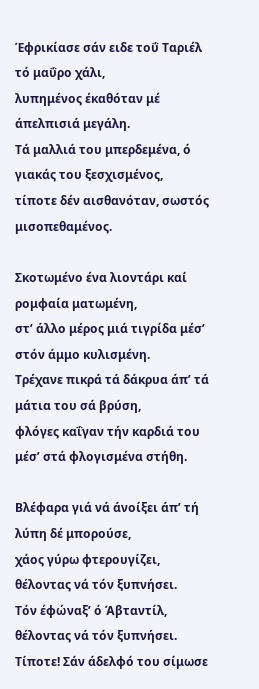Έφρικίασε σάν ειδε τοΰ Ταριέλ τό μαΰρο χάλι,
λυπημένος έκαθόταν μέ άπελπισιά μεγάλη.
Τά μαλλιά του μπερδεμένα, ό γιακάς του ξεσχισμένος,
τίποτε δέν αισθανόταν, σωστός μισοπεθαμένος.

Σκοτωμένο ένα λιοντάρι καί ρομφαία ματωμένη,
στ’ άλλο μέρος μιά τιγρίδα μέσ’ στόν άμμο κυλισμένη.
Τρέχανε πικρά τά δάκρυα άπ’ τά μάτια του σά βρύση,
φλόγες καΐγαν τήν καρδιά του μέσ’ στά φλογισμένα στήθη.

Βλέφαρα γιά νά άνοίξει άπ’ τή λύπη δέ μπορούσε,
χάος γύρω φτερουγίζει, θέλοντας νά τόν ξυπνήσει.
Τόν έφώναξ’ ό Άβταντίλ, θέλοντας νά τόν ξυπνήσει.
Τίποτε! Σάν άδελφό του σίμωσε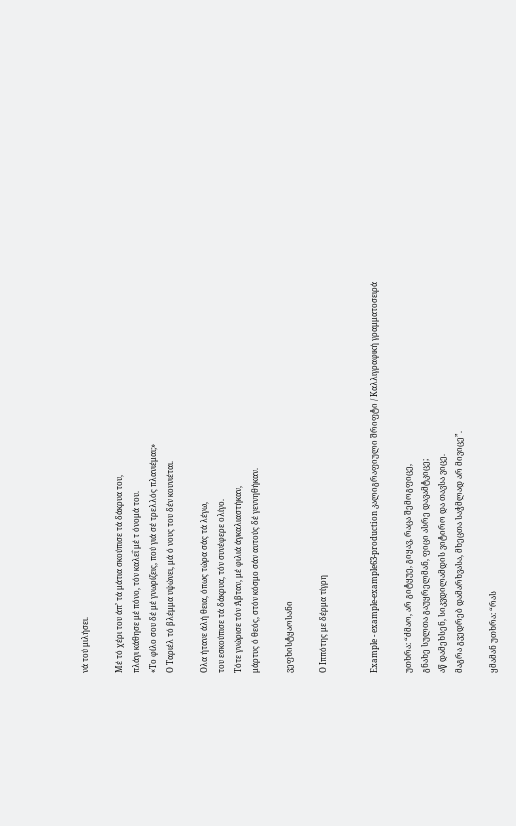νά τού μιλήσει.

Μέ τό χέρι του άπ’ τά μάτια σκούπισε τά δάκρυα του,
πλάγι κάθησε μέ πόνο, τόν καλεΐ μέ τ όνομά του.
«Το φίλο σου δέ μέ γνωρίζεις, πού γιά σέ τρελλός πλανιέμαι;»
Ο Ταριέλ τό βλέμμα υψώνει, μά ό νους του δέν κουνιέται.

Ολα ήτανε άλή θεια, όπως τώρα σάς τά λέγω,
του εσκούπισε τά δάκρυα, τόν συνέφερε ολίγο.
Τότε γνώρισε τόν Άβταν, μέ φιλιά άγκαλιαστήκαν,
μάρτυς ό θεός, στόν κόσμο σάν αυτούς δέ γεννηθήκαν.

ვეფხისტყაოსანი

Ο Ιππότης με δέρμα τίγρη


Example - example-example63-production კალიგრაფიული შრიფტი / Καλλιγραφική γραμματοσειρά

უთხრა: “ძმაო, არ გიტყუე, გიყავ, რაცა შემოგფიცე,
გნახე სულთა გაუყრელმან, ფიცი ასრე დავამტკიცე;
აწ დამეხსენ, სიკვდილამდის ვიტირო და თავსა ვიცე.
მაგრა გვედრებ დამარხვასა, მხეცთა საჭმლად არ მივიცე”.

ყმამან უთხრა: “რას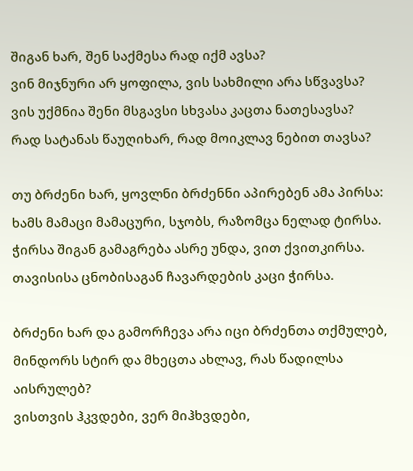შიგან ხარ, შენ საქმესა რად იქმ ავსა?
ვინ მიჯნური არ ყოფილა, ვის სახმილი არა სწვავსა?
ვის უქმნია შენი მსგავსი სხვასა კაცთა ნათესავსა?
რად სატანას წაუღიხარ, რად მოიკლავ ნებით თავსა?

თუ ბრძენი ხარ, ყოვლნი ბრძენნი აპირებენ ამა პირსა:
ხამს მამაცი მამაცური, სჯობს, რაზომცა ნელად ტირსა.
ჭირსა შიგან გამაგრება ასრე უნდა, ვით ქვითკირსა.
თავისისა ცნობისაგან ჩავარდების კაცი ჭირსა.

ბრძენი ხარ და გამორჩევა არა იცი ბრძენთა თქმულებ,
მინდორს სტირ და მხეცთა ახლავ, რას წადილსა აისრულებ?
ვისთვის ჰკვდები, ვერ მიჰხვდები,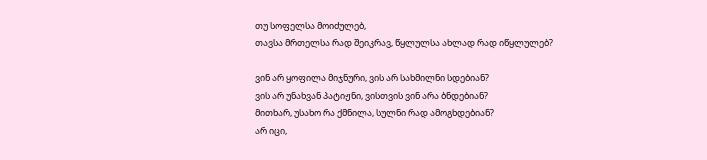თუ სოფელსა მოიძულებ,
თავსა მრთელსა რად შეიკრავ, წყლულსა ახლად რად იწყლულებ?

ვინ არ ყოფილა მიჯნური, ვის არ სახმილნი სდებიან?
ვის არ უნახვან პატიჟნი, ვისთვის ვინ არა ბნდებიან?
მითხარ, უსახო რა ქმნილა, სულნი რად ამოგხდებიან?
არ იცი,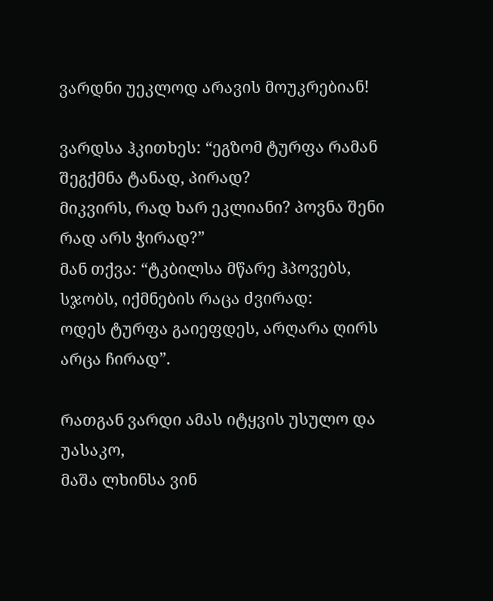ვარდნი უეკლოდ არავის მოუკრებიან!

ვარდსა ჰკითხეს: “ეგზომ ტურფა რამან შეგქმნა ტანად, პირად?
მიკვირს, რად ხარ ეკლიანი? პოვნა შენი რად არს ჭირად?”
მან თქვა: “ტკბილსა მწარე ჰპოვებს, სჯობს, იქმნების რაცა ძვირად:
ოდეს ტურფა გაიეფდეს, არღარა ღირს არცა ჩირად”.

რათგან ვარდი ამას იტყვის უსულო და უასაკო,
მაშა ლხინსა ვინ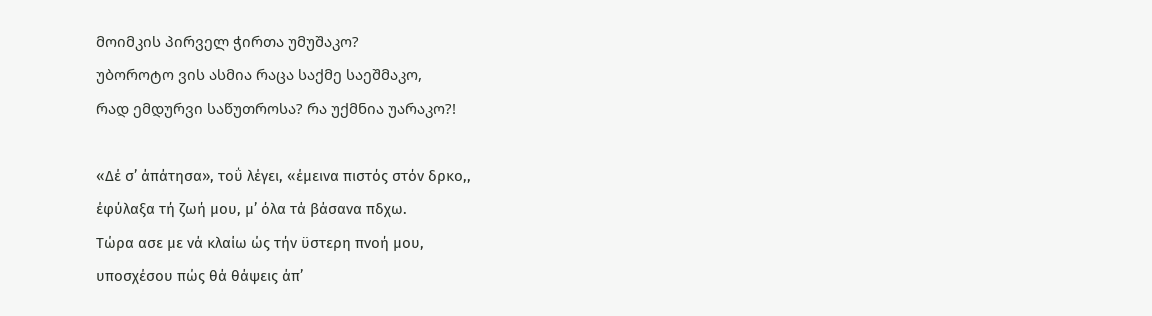მოიმკის პირველ ჭირთა უმუშაკო?
უბოროტო ვის ასმია რაცა საქმე საეშმაკო,
რად ემდურვი საწუთროსა? რა უქმნია უარაკო?!

«Δέ σ’ άπάτησα», τοΰ λέγει, «έμεινα πιστός στόν δρκο,,
έφύλαξα τή ζωή μου, μ’ όλα τά βάσανα πδχω.
Τώρα ασε με νά κλαίω ώς τήν ϋστερη πνοή μου,
υποσχέσου πώς θά θάψεις άπ’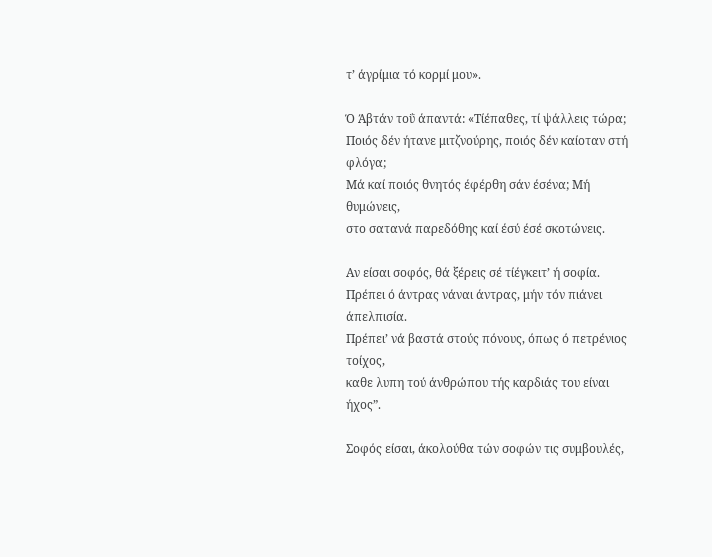τ’ άγρίμια τό κορμί μου».

Ό Άβτάν τοΰ άπαντά: «Τίέπαθες, τί ψάλλεις τώρα;
Ποιός δέν ήτανε μιτζνούρης, ποιός δέν καίοταν στή φλόγα;
Μά καί ποιός θνητός έφέρθη σάν έσένα; Μή θυμώνεις,
στο σατανά παρεδόθης καί έσύ έσέ σκοτώνεις.

Αν είσαι σοφός, θά ξέρεις σέ τίέγκειτ’ ή σοφία.
Πρέπει ό άντρας νάναι άντρας, μήν τόν πιάνει άπελπισία.
Πρέπει’ νά βαστά στούς πόνους, όπως ό πετρένιος τοίχος,
καθε λυπη τού άνθρώπου τής καρδιάς του είναι ήχος”.

Σοφός είσαι, άκολούθα τών σοφών τις συμβουλές,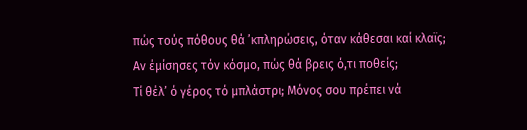πώς τούς πόθους θά ’κπληρώσεις, όταν κάθεσαι καί κλαϊς;
Αν έμίσησες τόν κόσμο, πώς θά βρεις ό,τι ποθείς;
Τί θέλ’ ό γέρος τό μπλάστρι; Μόνος σου πρέπει νά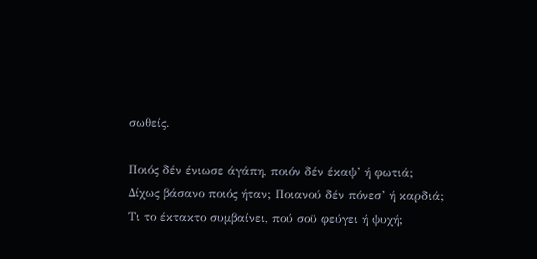σωθείς.

Ποιός δέν ένιωσε άγάπη, ποιόν δέν έκαψ’ ή φωτιά;
Δίχως βάσανο ποιός ήταν; Ποιανού δέν πόνεσ’ ή καρδιά;
Τι το έκτακτο συμβαίνει, πού σοϋ φεύγει ή ψυχή;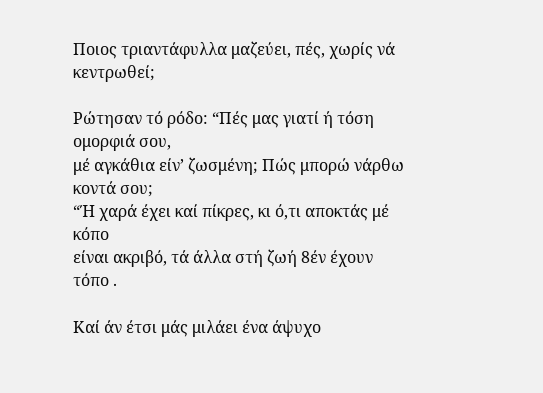Ποιος τριαντάφυλλα μαζεύει, πές, χωρίς νά κεντρωθεί;

Ρώτησαν τό ρόδο: “Πές μας γιατί ή τόση ομορφιά σου,
μέ αγκάθια είν’ ζωσμένη; Πώς μπορώ νάρθω κοντά σου;
“Ή χαρά έχει καί πίκρες, κι ό,τι αποκτάς μέ κόπο
είναι ακριβό, τά άλλα στή ζωή 8έν έχουν τόπο .

Καί άν έτσι μάς μιλάει ένα άψυχο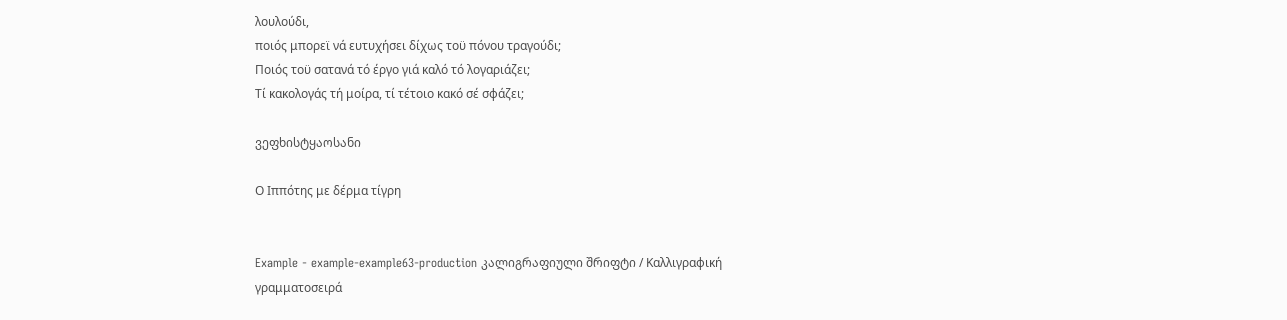λουλούδι,
ποιός μπορεϊ νά ευτυχήσει δίχως τοϋ πόνου τραγούδι;
Ποιός τοϋ σατανά τό έργο γιά καλό τό λογαριάζει;
Τί κακολογάς τή μοίρα, τί τέτοιο κακό σέ σφάζει;

ვეფხისტყაოსანი

Ο Ιππότης με δέρμα τίγρη


Example - example-example63-production კალიგრაფიული შრიფტი / Καλλιγραφική γραμματοσειρά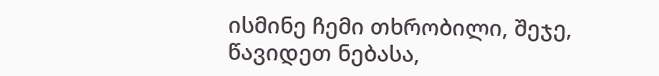ისმინე ჩემი თხრობილი, შეჯე, წავიდეთ ნებასა,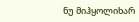ნუ მიჰყოლიხარ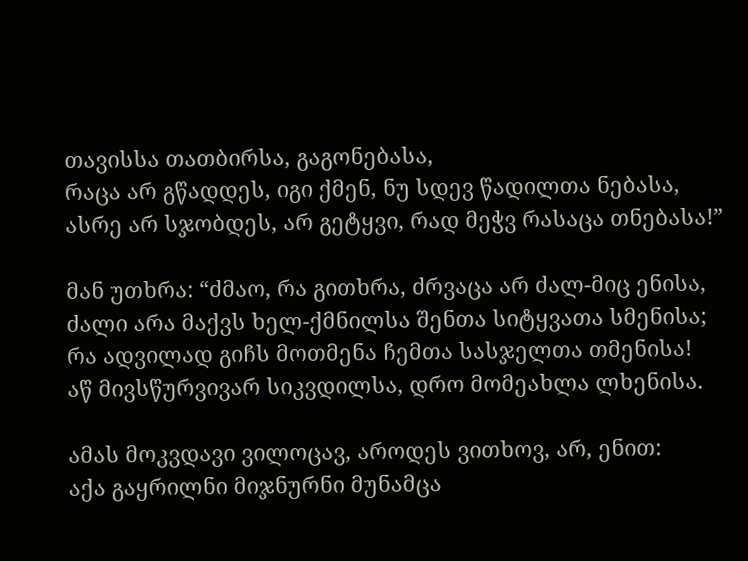თავისსა თათბირსა, გაგონებასა,
რაცა არ გწადდეს, იგი ქმენ, ნუ სდევ წადილთა ნებასა,
ასრე არ სჯობდეს, არ გეტყვი, რად მეჭვ რასაცა თნებასა!”

მან უთხრა: “ძმაო, რა გითხრა, ძრვაცა არ ძალ-მიც ენისა,
ძალი არა მაქვს ხელ-ქმნილსა შენთა სიტყვათა სმენისა;
რა ადვილად გიჩს მოთმენა ჩემთა სასჯელთა თმენისა!
აწ მივსწურვივარ სიკვდილსა, დრო მომეახლა ლხენისა.

ამას მოკვდავი ვილოცავ, აროდეს ვითხოვ, არ, ენით:
აქა გაყრილნი მიჯნურნი მუნამცა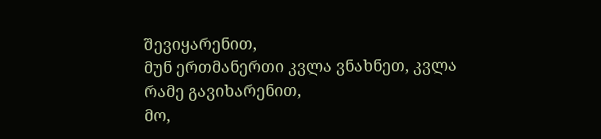შევიყარენით,
მუნ ერთმანერთი კვლა ვნახნეთ, კვლა რამე გავიხარენით,
მო,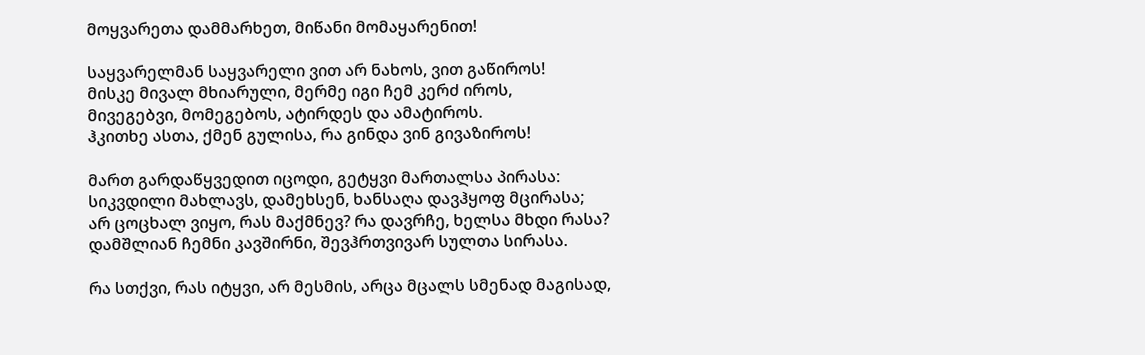მოყვარეთა დამმარხეთ, მიწანი მომაყარენით!

საყვარელმან საყვარელი ვით არ ნახოს, ვით გაწიროს!
მისკე მივალ მხიარული, მერმე იგი ჩემ კერძ იროს,
მივეგებვი, მომეგებოს, ატირდეს და ამატიროს.
ჰკითხე ასთა, ქმენ გულისა, რა გინდა ვინ გივაზიროს!

მართ გარდაწყვედით იცოდი, გეტყვი მართალსა პირასა:
სიკვდილი მახლავს, დამეხსენ, ხანსაღა დავჰყოფ მცირასა;
არ ცოცხალ ვიყო, რას მაქმნევ? რა დავრჩე, ხელსა მხდი რასა?
დამშლიან ჩემნი კავშირნი, შევჰრთვივარ სულთა სირასა.

რა სთქვი, რას იტყვი, არ მესმის, არცა მცალს სმენად მაგისად,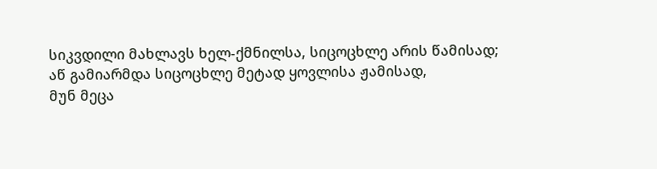სიკვდილი მახლავს ხელ-ქმნილსა, სიცოცხლე არის წამისად;
აწ გამიარმდა სიცოცხლე მეტად ყოვლისა ჟამისად,
მუნ მეცა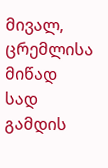მივალ, ცრემლისა მიწად სად გამდის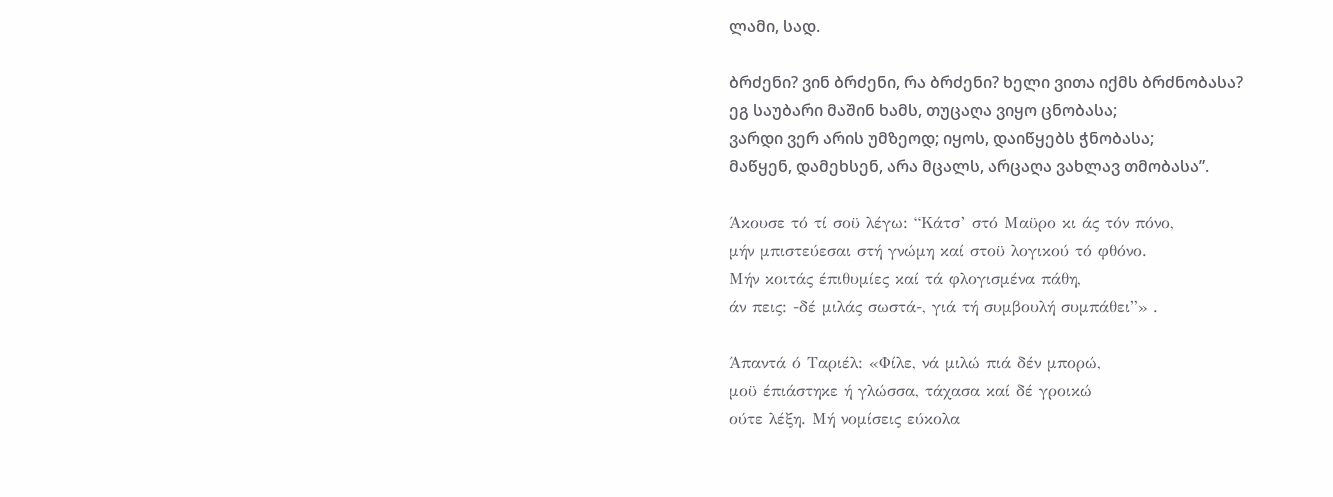ლამი, სად.

ბრძენი? ვინ ბრძენი, რა ბრძენი? ხელი ვითა იქმს ბრძნობასა?
ეგ საუბარი მაშინ ხამს, თუცაღა ვიყო ცნობასა;
ვარდი ვერ არის უმზეოდ; იყოს, დაიწყებს ჭნობასა;
მაწყენ, დამეხსენ, არა მცალს, არცაღა ვახლავ თმობასა”.

Άκουσε τό τί σοϋ λέγω: “Κάτσ’ στό Μαϋρο κι άς τόν πόνο,
μήν μπιστεύεσαι στή γνώμη καί στοϋ λογικού τό φθόνο.
Μήν κοιτάς έπιθυμίες καί τά φλογισμένα πάθη,
άν πεις: -δέ μιλάς σωστά-, γιά τή συμβουλή συμπάθει”» .

Άπαντά ό Ταριέλ: «Φίλε, νά μιλώ πιά δέν μπορώ,
μοϋ έπιάστηκε ή γλώσσα, τάχασα καί δέ γροικώ
ούτε λέξη. Μή νομίσεις εύκολα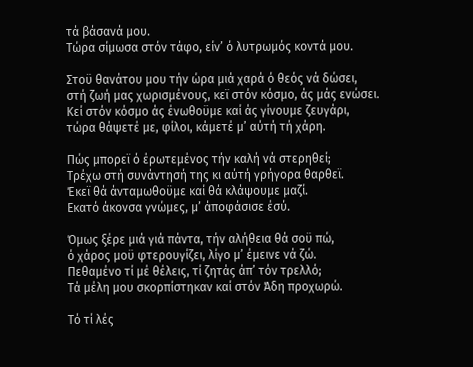τά βάσανά μου.
Τώρα σίμωσα στόν τάφο, είν’ ό λυτρωμός κοντά μου.

Στοϋ θανάτου μου τήν ώρα μιά χαρά ό θεός νά δώσει,
στή ζωή μας χωρισμένους, κεϊ στόν κόσμο, άς μάς ενώσει.
Κεί στόν κόσμο άς ένωθοϋμε καί άς γίνουμε ζευγάρι,
τώρα θάψετέ με, φίλοι, κάμετέ μ’ αύτή τή χάρη.

Πώς μπορεϊ ό έρωτεμένος τήν καλή νά στερηθεί;
Τρέχω στή συνάντησή της κι αύτή γρήγορα θαρθεϊ.
Έκεϊ θά άνταμωθοϋμε καί θά κλάψουμε μαζί.
Εκατό άκονσα γνώμες, μ’ άποφάσισε έσύ.

Όμως ξέρε μιά γιά πάντα, τήν αλήθεια θά σοϋ πώ,
ό χάρος μοϋ φτερουγίζει, λίγο μ’ έμεινε νά ζώ.
Πεθαμένο τί μέ θέλεις, τί ζητάς άπ’ τόν τρελλό;
Τά μέλη μου σκορπίστηκαν καί στόν Άδη προχωρώ.

Τό τί λές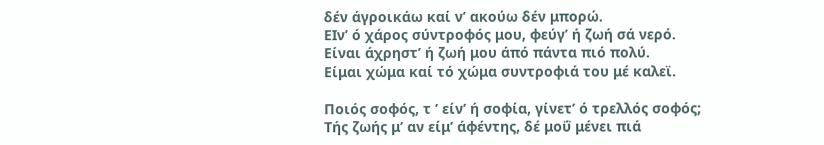δέν άγροικάω καί ν’ ακούω δέν μπορώ.
ΕΙν’ ό χάρος σύντροφός μου, φεύγ’ ή ζωή σά νερό.
Είναι άχρηστ’ ή ζωή μου άπό πάντα πιό πολύ.
Είμαι χώμα καί τό χώμα συντροφιά του μέ καλεϊ.

Ποιός σοφός, τ ’ είν’ ή σοφία, γίνετ’ ό τρελλός σοφός;
Τής ζωής μ’ αν είμ’ άφέντης, δέ μοΰ μένει πιά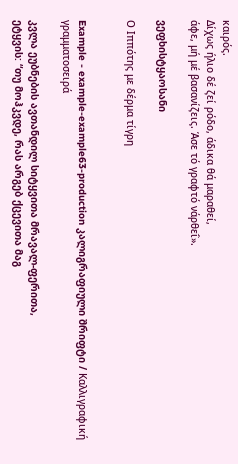καιρός.
Δίχως ήλιο δέ ζεί ρόδο, άδικα θά μαραθεί,
άφε, μή μέ βασανίζεις. Άσε τό γραφτό νάρθεΐ».

ვეფხისტყაოსანი

Ο Ιππότης με δέρμα τίγρη


Example - example-example63-production კალიგრაფიული შრიფტი / Καλλιγραφική γραμματοσειρά

კვლა ეუბნების ავთანდილ სიტყვითა მრავალ-ფერითა,
ეტყვის: “თუ მოჰკვდე, რას არგებ ქცევითა მაგ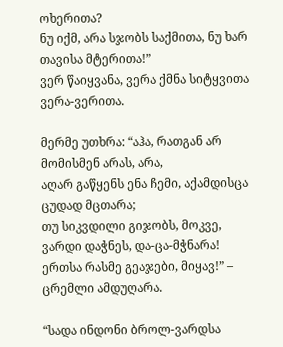ოხერითა?
ნუ იქმ, არა სჯობს საქმითა, ნუ ხარ თავისა მტერითა!”
ვერ წაიყვანა, ვერა ქმნა სიტყვითა ვერა-ვერითა.

მერმე უთხრა: “აჰა, რათგან არ მომისმენ არას, არა,
აღარ გაწყენს ენა ჩემი, აქამდისცა ცუდად მცთარა;
თუ სიკვდილი გიჯობს, მოკვე, ვარდი დაჭნეს, და-ცა-მჭნარა!
ერთსა რასმე გეაჯები, მიყავ!” – ცრემლი ამდუღარა.

“სადა ინდონი ბროლ-ვარდსა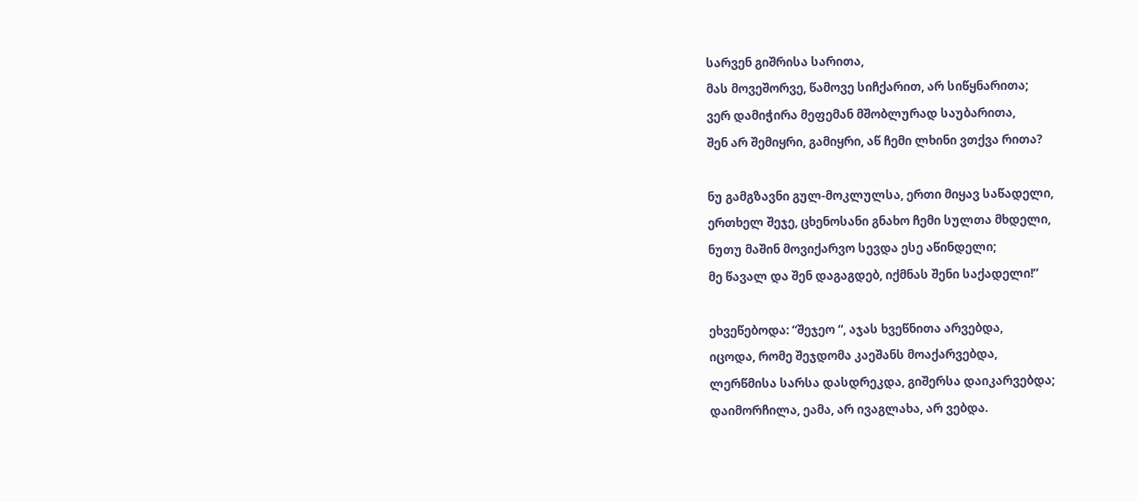სარვენ გიშრისა სარითა,
მას მოვეშორვე, წამოვე სიჩქარით, არ სიწყნარითა;
ვერ დამიჭირა მეფემან მშობლურად საუბარითა,
შენ არ შემიყრი, გამიყრი, აწ ჩემი ლხინი ვთქვა რითა?

ნუ გამგზავნი გულ-მოკლულსა, ერთი მიყავ საწადელი,
ერთხელ შეჯე, ცხენოსანი გნახო ჩემი სულთა მხდელი,
ნუთუ მაშინ მოვიქარვო სევდა ესე აწინდელი;
მე წავალ და შენ დაგაგდებ, იქმნას შენი საქადელი!”

ეხვეწებოდა: “შეჯეო “, აჯას ხვეწნითა არვებდა,
იცოდა, რომე შეჯდომა კაეშანს მოაქარვებდა,
ლერწმისა სარსა დასდრეკდა, გიშერსა დაიკარვებდა;
დაიმორჩილა, ეამა, არ ივაგლახა, არ ვებდა.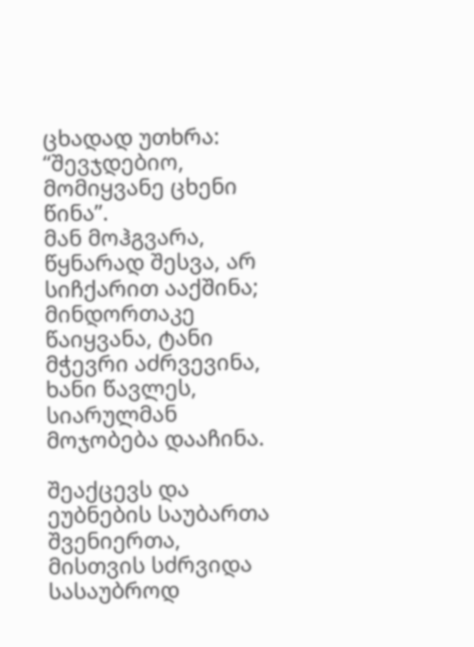ცხადად უთხრა: “შევჯდებიო, მომიყვანე ცხენი წინა”.
მან მოჰგვარა, წყნარად შესვა, არ სიჩქარით ააქშინა;
მინდორთაკე წაიყვანა, ტანი მჭევრი აძრვევინა,
ხანი წავლეს, სიარულმან მოჯობება დააჩინა.

შეაქცევს და ეუბნების საუბართა შვენიერთა,
მისთვის სძრვიდა სასაუბროდ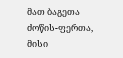მათ ბაგეთა ძოწის-ფერთა,
მისი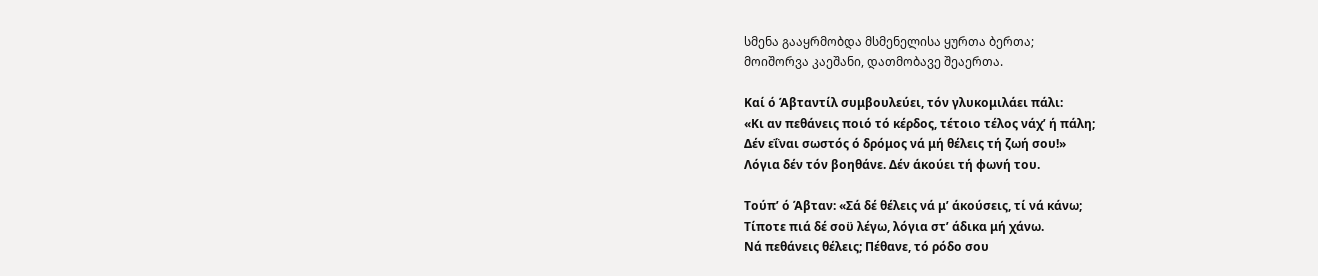სმენა გააყრმობდა მსმენელისა ყურთა ბერთა;
მოიშორვა კაეშანი, დათმობავე შეაერთა.

Καί ό Άβταντίλ συμβουλεύει, τόν γλυκομιλάει πάλι:
«Κι αν πεθάνεις ποιό τό κέρδος, τέτοιο τέλος νάχ’ ή πάλη;
Δέν εΐναι σωστός ό δρόμος νά μή θέλεις τή ζωή σου!»
Λόγια δέν τόν βοηθάνε. Δέν άκούει τή φωνή του.

Τούπ’ ό Άβταν: «Σά δέ θέλεις νά μ’ άκούσεις, τί νά κάνω;
Τίποτε πιά δέ σοϋ λέγω, λόγια στ’ άδικα μή χάνω.
Νά πεθάνεις θέλεις; Πέθανε, τό ρόδο σου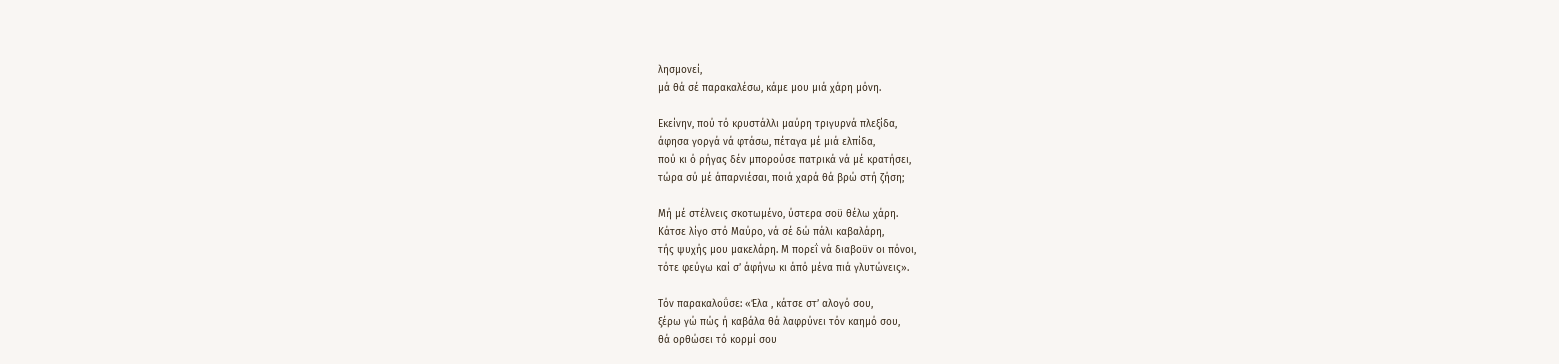λησμονεί,
μά θά σέ παρακαλέσω, κάμε μου μιά χάρη μόνη.

Εκείνην, πού τό κρυστάλλι μαύρη τριγυρνά πλεξίδα,
άφησα γοργά νά φτάσω, πέταγα μέ μιά ελπίδα,
πού κι ό ρήγας δέν μπορούσε πατρικά νά μέ κρατήσει,
τώρα σύ μέ άπαρνιέσαι, ποιά χαρά θά βρώ στή ζήση;

Μή μέ στέλνεις σκοτωμένο, ύστερα σοϋ θέλω χάρη.
Κάτσε λίγο στό Μαύρο, νά σέ δώ πάλι καβαλάρη,
τής ψυχής μου μακελάρη. Μ πορεΐ νά διαβοϋν οι πόνοι,
τότε φεύγω καί σ’ άφήνω κι άπό μένα πιά γλυτώνεις».

Τόν παρακαλοΰσε: «Έλα , κάτσε στ’ αλογό σου,
ξέρω γώ πώς ή καβάλα θά λαφρύνει τόν καημό σου,
θά ορθώσει τό κορμί σου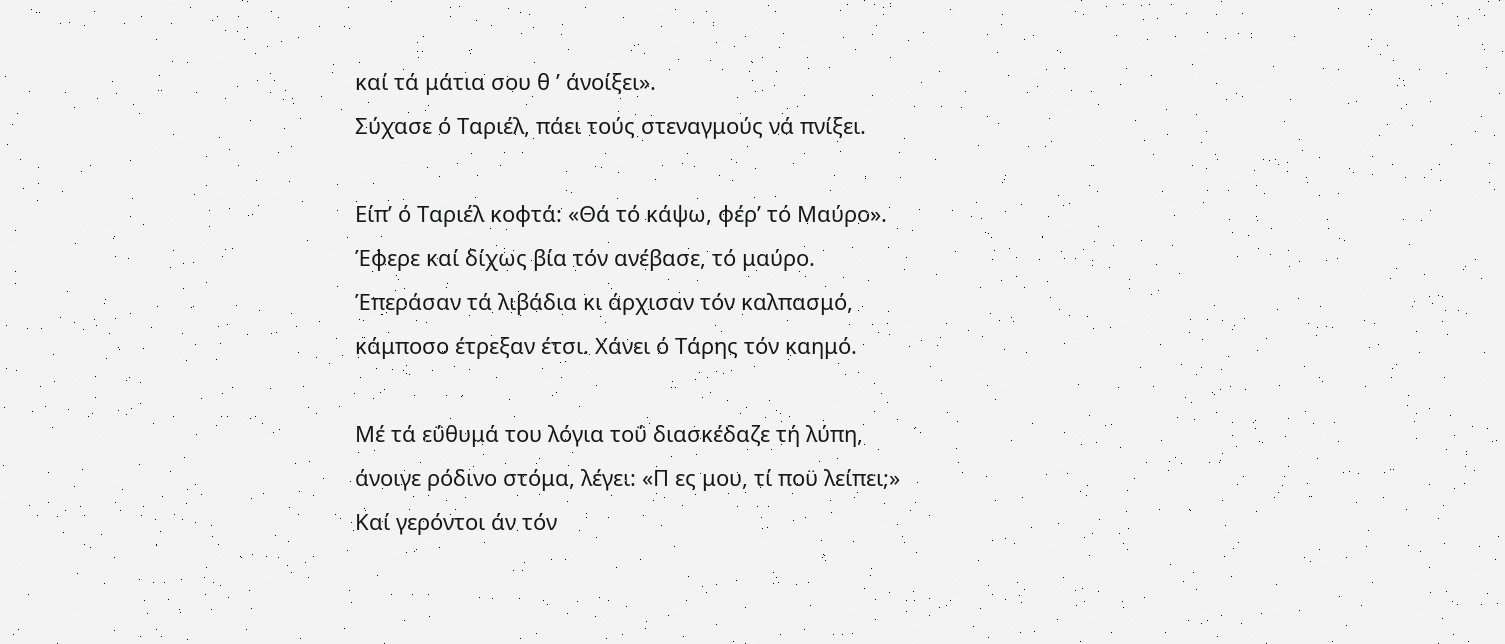καί τά μάτια σου θ ’ άνοίξει».
Σύχασε ό Ταριέλ, πάει τούς στεναγμούς νά πνίξει.

Είπ’ ό Ταριέλ κοφτά: «Θά τό κάψω, φέρ’ τό Μαύρο».
Έφερε καί δίχως βία τόν ανέβασε, τό μαύρο.
Έπεράσαν τά λιβάδια κι άρχισαν τόν καλπασμό,
κάμποσο έτρεξαν έτσι. Χάνει ό Τάρης τόν καημό.

Μέ τά εΰθυμά του λόγια τοΰ διασκέδαζε τή λύπη,
άνοιγε ρόδινο στόμα, λέγει: «Π ες μου, τί ποϋ λείπει;»
Καί γερόντοι άν τόν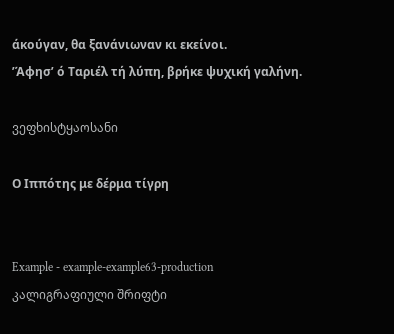άκούγαν, θα ξανάνιωναν κι εκείνοι.
’Άφησ’ ό Ταριέλ τή λύπη, βρήκε ψυχική γαλήνη.

ვეფხისტყაოსანი

Ο Ιππότης με δέρμα τίγρη


Example - example-example63-production კალიგრაფიული შრიფტი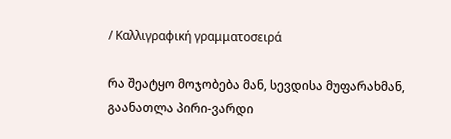/ Καλλιγραφική γραμματοσειρά

რა შეატყო მოჯობება მან, სევდისა მუფარახმან,
გაანათლა პირი-ვარდი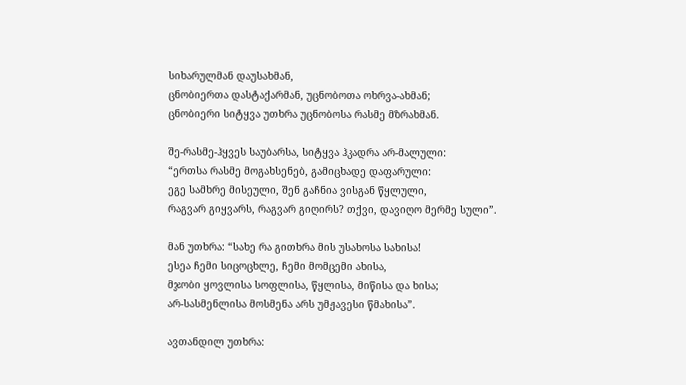სიხარულმან დაუსახმან,
ცნობიერთა დასტაქარმან, უცნობოთა ოხრვა-ახმან;
ცნობიერი სიტყვა უთხრა უცნობოსა რასმე მზრახმან.

შე-რასმე-ჰყვეს საუბარსა, სიტყვა ჰკადრა არ-მალული:
“ერთსა რასმე მოგახსენებ, გამიცხადე დაფარული:
ეგე სამხრე მისეული, შენ გაჩნია ვისგან წყლული,
რაგვარ გიყვარს, რაგვარ გიღირს? თქვი, დავიღო მერმე სული”.

მან უთხრა: “სახე რა გითხრა მის უსახოსა სახისა!
ესეა ჩემი სიცოცხლე, ჩემი მომცემი ახისა,
მჯობი ყოვლისა სოფლისა, წყლისა, მიწისა და ხისა;
არ-სასმენლისა მოსმენა არს უმჟავესი წმახისა”.

ავთანდილ უთხრა: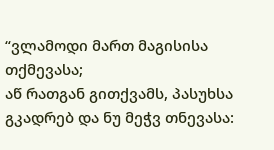“ვლამოდი მართ მაგისისა თქმევასა;
აწ რათგან გითქვამს, პასუხსა გკადრებ და ნუ მეჭვ თნევასა: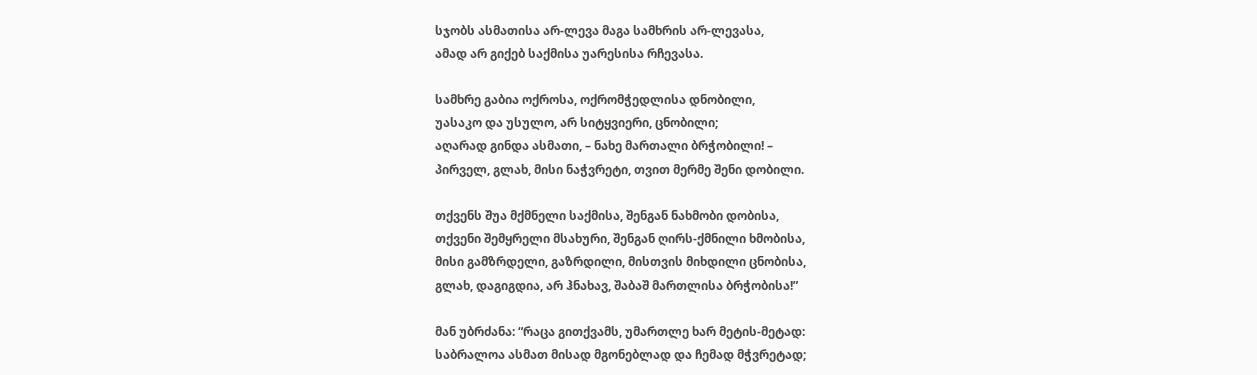სჯობს ასმათისა არ-ლევა მაგა სამხრის არ-ლევასა,
ამად არ გიქებ საქმისა უარესისა რჩევასა.

სამხრე გაბია ოქროსა, ოქრომჭედლისა დნობილი,
უასაკო და უსულო, არ სიტყვიერი, ცნობილი;
აღარად გინდა ასმათი, – ნახე მართალი ბრჭობილი! –
პირველ, გლახ, მისი ნაჭვრეტი, თვით მერმე შენი დობილი.

თქვენს შუა მქმნელი საქმისა, შენგან ნახმობი დობისა,
თქვენი შემყრელი მსახური, შენგან ღირს-ქმნილი ხმობისა,
მისი გამზრდელი, გაზრდილი, მისთვის მიხდილი ცნობისა,
გლახ, დაგიგდია, არ ჰნახავ, შაბაშ მართლისა ბრჭობისა!”

მან უბრძანა: “რაცა გითქვამს, უმართლე ხარ მეტის-მეტად:
საბრალოა ასმათ მისად მგონებლად და ჩემად მჭვრეტად;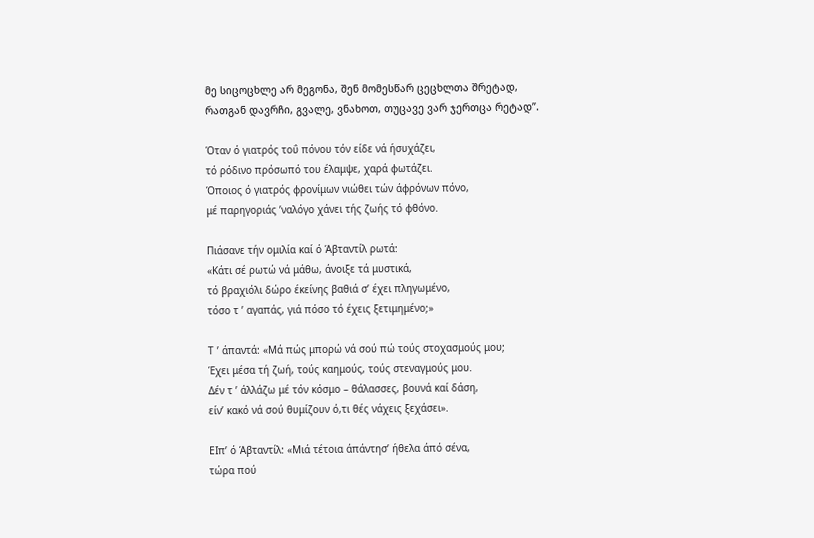მე სიცოცხლე არ მეგონა, შენ მომესწარ ცეცხლთა შრეტად,
რათგან დავრჩი, გვალე, ვნახოთ, თუცავე ვარ ჯერთცა რეტად”.

Όταν ό γιατρός τοΰ πόνου τόν είδε νά ήσυχάζει,
τό ρόδινο πρόσωπό του έλαμψε, χαρά φωτάζει.
Όποιος ό γιατρός φρονίμων νιώθει τών άφρόνων πόνο,
μέ παρηγοριάς ’ναλόγο χάνει τής ζωής τό φθόνο.

Πιάσανε τήν ομιλία καί ό Άβταντίλ ρωτά:
«Κάτι σέ ρωτώ νά μάθω, άνοιξε τά μυστικά,
τό βραχιόλι δώρο έκείνης βαθιά σ’ έχει πληγωμένο,
τόσο τ ’ αγαπάς, γιά πόσο τό έχεις ξετιμημένο;»

Τ ’ άπαντά: «Μά πώς μπορώ νά σού πώ τούς στοχασμούς μου;
Έχει μέσα τή ζωή, τούς καημούς, τούς στεναγμούς μου.
Δέν τ ’ άλλάζω μέ τόν κόσμο – θάλασσες, βουνά καί δάση,
είν’ κακό νά σού θυμίζουν ό,τι θές νάχεις ξεχάσει».

ΕΙπ’ ό Άβταντίλ: «Μιά τέτοια άπάντησ’ ήθελα άπό σένα,
τώρα πού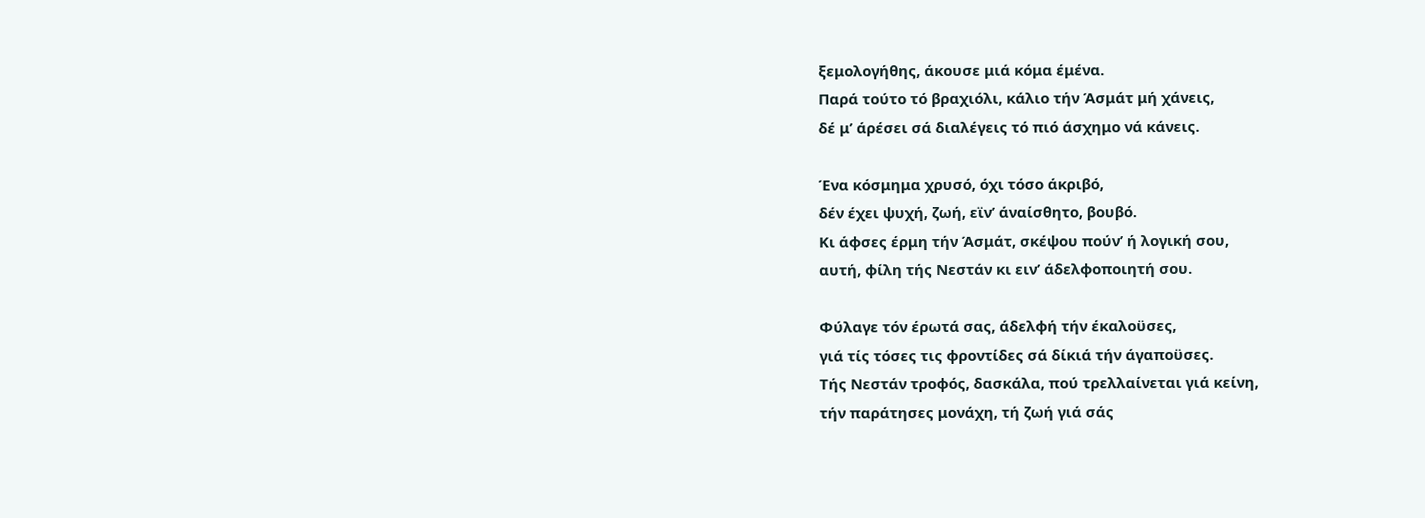ξεμολογήθης, άκουσε μιά κόμα έμένα.
Παρά τούτο τό βραχιόλι, κάλιο τήν Άσμάτ μή χάνεις,
δέ μ’ άρέσει σά διαλέγεις τό πιό άσχημο νά κάνεις.

Ένα κόσμημα χρυσό, όχι τόσο άκριβό,
δέν έχει ψυχή, ζωή, εϊν’ άναίσθητο, βουβό.
Κι άφσες έρμη τήν Άσμάτ, σκέψου πούν’ ή λογική σου,
αυτή, φίλη τής Νεστάν κι ειν’ άδελφοποιητή σου.

Φύλαγε τόν έρωτά σας, άδελφή τήν έκαλοϋσες,
γιά τίς τόσες τις φροντίδες σά δίκιά τήν άγαποϋσες.
Τής Νεστάν τροφός, δασκάλα, πού τρελλαίνεται γιά κείνη,
τήν παράτησες μονάχη, τή ζωή γιά σάς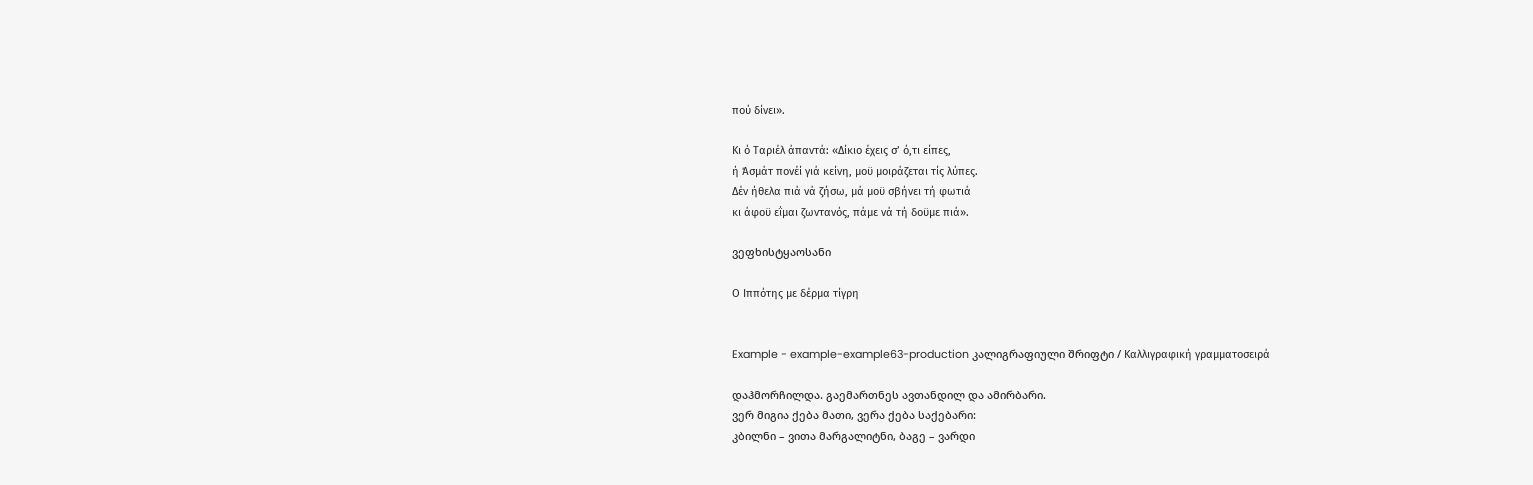πού δίνει».

Κι ό Ταριέλ άπαντά: «Δίκιο έχεις σ’ ό,τι είπες,
ή Άσμάτ πονέί γιά κείνη, μοϋ μοιράζεται τίς λύπες.
Δέν ήθελα πιά νά ζήσω, μά μοϋ σβήνει τή φωτιά
κι άφοϋ εΐμαι ζωντανός, πάμε νά τή δοϋμε πιά».

ვეფხისტყაოსანი

Ο Ιππότης με δέρμα τίγρη


Example - example-example63-production კალიგრაფიული შრიფტი / Καλλιγραφική γραμματοσειρά

დაჰმორჩილდა. გაემართნეს ავთანდილ და ამირბარი.
ვერ მიგია ქება მათი, ვერა ქება საქებარი:
კბილნი – ვითა მარგალიტნი, ბაგე – ვარდი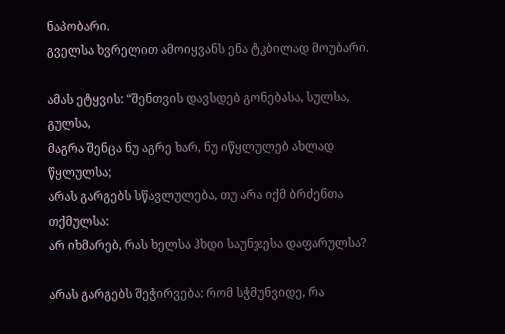ნაპობარი.
გველსა ხვრელით ამოიყვანს ენა ტკბილად მოუბარი.

ამას ეტყვის: “შენთვის დავსდებ გონებასა, სულსა, გულსა,
მაგრა შენცა ნუ აგრე ხარ, ნუ იწყლულებ ახლად წყლულსა;
არას გარგებს სწავლულება, თუ არა იქმ ბრძენთა თქმულსა:
არ იხმარებ, რას ხელსა ჰხდი საუნჯესა დაფარულსა?

არას გარგებს შეჭირვება: რომ სჭმუნვიდე, რა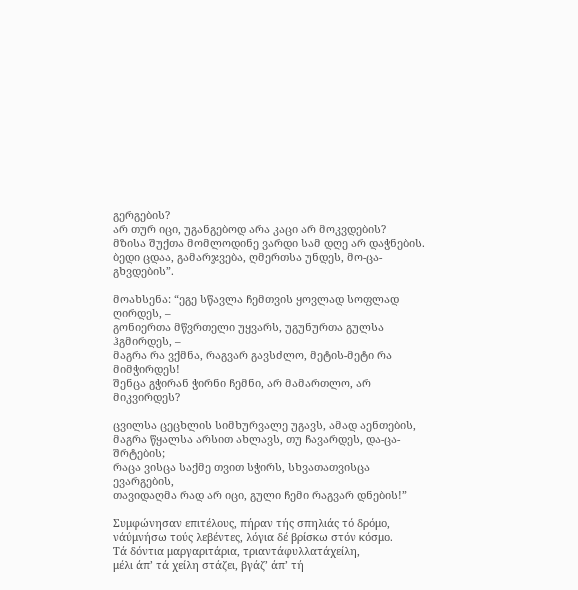გერგების?
არ თურ იცი, უგანგებოდ არა კაცი არ მოკვდების?
მზისა შუქთა მომლოდინე ვარდი სამ დღე არ დაჭნების.
ბედი ცდაა, გამარჯვება, ღმერთსა უნდეს, მო-ცა-გხვდების”.

მოახსენა: “ეგე სწავლა ჩემთვის ყოვლად სოფლად ღირდეს, –
გონიერთა მწვრთელი უყვარს, უგუნურთა გულსა ჰგმირდეს, –
მაგრა რა ვქმნა, რაგვარ გავსძლო, მეტის-მეტი რა მიმჭირდეს!
შენცა გჭირან ჭირნი ჩემნი, არ მამართლო, არ მიკვირდეს?

ცვილსა ცეცხლის სიმხურვალე უგავს, ამად აენთების,
მაგრა წყალსა არსით ახლავს, თუ ჩავარდეს, და-ცა-შრტების;
რაცა ვისცა საქმე თვით სჭირს, სხვათათვისცა ევარგების,
თავიდაღმა რად არ იცი, გული ჩემი რაგვარ დნების!”

Συμφώνησαν επιτέλους, πήραν τής σπηλιάς τό δρόμο,
νάύμνήσω τούς λεβέντες, λόγια δέ βρίσκω στόν κόσμο.
Τά δόντια μαργαριτάρια, τριαντάφυλλατάχείλη,
μέλι άπ’ τά χείλη στάζει, βγάζ’ άπ’ τή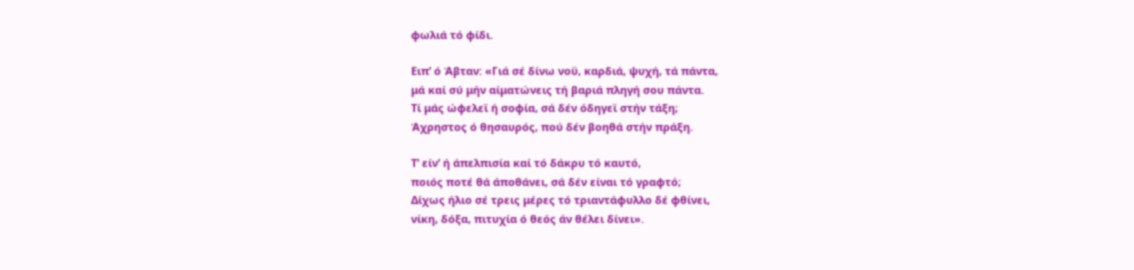φωλιά τό φίδι.

Ειπ’ ό Άβταν: «Γιά σέ δίνω νοϋ, καρδιά, ψυχή, τά πάντα,
μά καί σύ μήν αίματώνεις τή βαριά πληγή σου πάντα.
Τί μάς ώφελεϊ ή σοφία, σά δέν όδηγεϊ στήν τάξη;
Άχρηστος ό θησαυρός, πού δέν βοηθά στήν πράξη.

Τ’ είν’ ή άπελπισία καί τό δάκρυ τό καυτό,
ποιός ποτέ θά άποθάνει, σά δέν είναι τό γραφτό;
Δίχως ήλιο σέ τρεις μέρες τό τριαντάφυλλο δέ φθίνει,
νίκη, δόξα, πιτυχία ό θεός άν θέλει δίνει».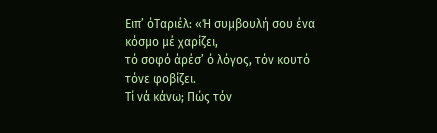Ειπ’ όΤαριέλ: «Ή συμβουλή σου ένα κόσμο μέ χαρίζει,
τό σοφό άρέσ’ ό λόγος, τόν κουτό τόνε φοβίζει.
Τί νά κάνω; Πώς τόν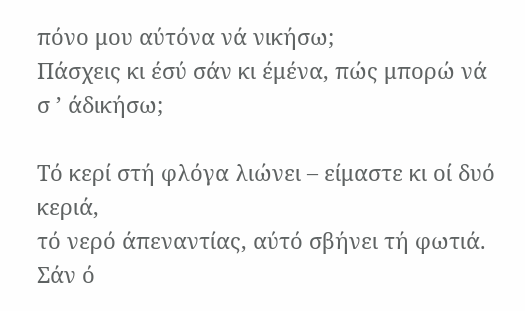πόνο μου αύτόνα νά νικήσω;
Πάσχεις κι έσύ σάν κι έμένα, πώς μπορώ νά σ ’ άδικήσω;

Τό κερί στή φλόγα λιώνει – είμαστε κι οί δυό κεριά,
τό νερό άπεναντίας, αύτό σβήνει τή φωτιά.
Σάν ό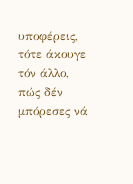υποφέρεις, τότε άκουγε τόν άλλο,
πώς δέν μπόρεσες νά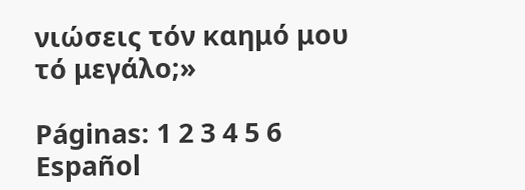νιώσεις τόν καημό μου τό μεγάλο;»

Páginas: 1 2 3 4 5 6
Español